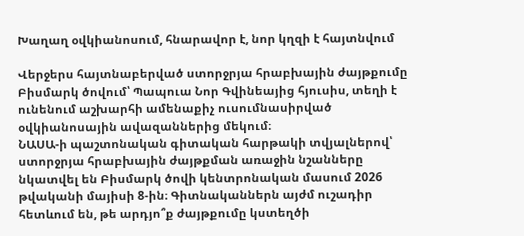Խաղաղ օվկիանոսում, հնարավոր է, նոր կղզի է հայտնվում

Վերջերս հայտնաբերված ստորջրյա հրաբխային ժայթքումը Բիսմարկ ծովում՝ Պապուա Նոր Գվինեայից հյուսիս, տեղի է ունենում աշխարհի ամենաքիչ ուսումնասիրված օվկիանոսային ավազաններից մեկում։
ՆԱՍԱ-ի պաշտոնական գիտական հարթակի տվյալներով՝ ստորջրյա հրաբխային ժայթքման առաջին նշանները նկատվել են Բիսմարկ ծովի կենտրոնական մասում 2026 թվականի մայիսի 8-ին։ Գիտնականներն այժմ ուշադիր հետևում են, թե արդյո՞ք ժայթքումը կստեղծի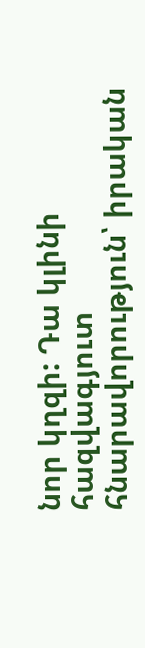նոր կղզի: Դա կլինի հազվագյուտ հնարավորություն՝ իրական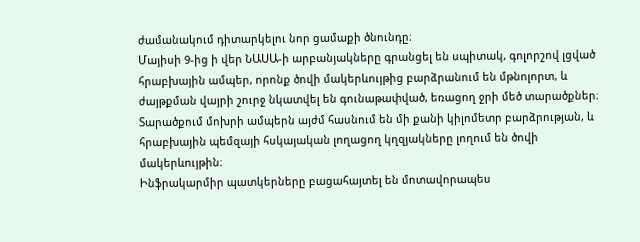ժամանակում դիտարկելու նոր ցամաքի ծնունդը։
Մայիսի 9-ից ի վեր ՆԱՍԱ-ի արբանյակները գրանցել են սպիտակ, գոլորշով լցված հրաբխային ամպեր, որոնք ծովի մակերևույթից բարձրանում են մթնոլորտ, և ժայթքման վայրի շուրջ նկատվել են գունաթափված, եռացող ջրի մեծ տարածքներ։ Տարածքում մոխրի ամպերն այժմ հասնում են մի քանի կիլոմետր բարձրության, և հրաբխային պեմզայի հսկայական լողացող կղզյակները լողում են ծովի մակերևույթին։
Ինֆրակարմիր պատկերները բացահայտել են մոտավորապես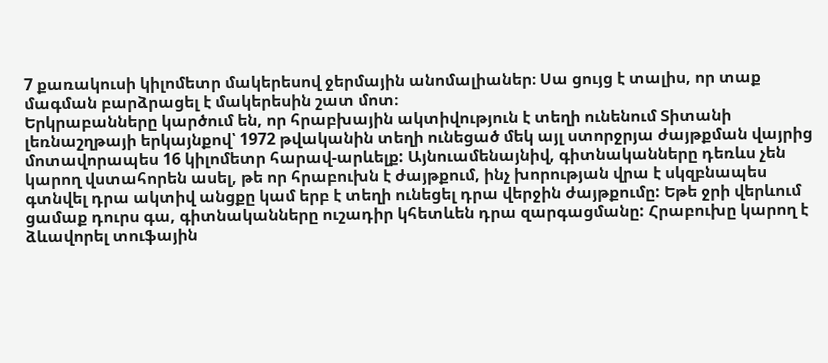7 քառակուսի կիլոմետր մակերեսով ջերմային անոմալիաներ։ Սա ցույց է տալիս, որ տաք մագման բարձրացել է մակերեսին շատ մոտ։
Երկրաբանները կարծում են, որ հրաբխային ակտիվություն է տեղի ունենում Տիտանի լեռնաշղթայի երկայնքով՝ 1972 թվականին տեղի ունեցած մեկ այլ ստորջրյա ժայթքման վայրից մոտավորապես 16 կիլոմետր հարավ-արևելք: Այնուամենայնիվ, գիտնականները դեռևս չեն կարող վստահորեն ասել, թե որ հրաբուխն է ժայթքում, ինչ խորության վրա է սկզբնապես գտնվել դրա ակտիվ անցքը կամ երբ է տեղի ունեցել դրա վերջին ժայթքումը: Եթե ջրի վերևում ցամաք դուրս գա, գիտնականները ուշադիր կհետևեն դրա զարգացմանը: Հրաբուխը կարող է ձևավորել տուֆային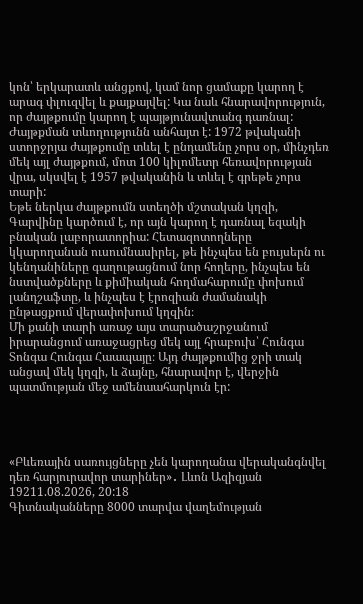կոն՝ երկարատև անցքով, կամ նոր ցամաքը կարող է արագ փլուզվել և քայքայվել: Կա նաև հնարավորություն, որ ժայթքումը կարող է պայթյունավտանգ դառնալ:
Ժայթքման տևողությունն անհայտ է: 1972 թվականի ստորջրյա ժայթքումը տևել է ընդամենը չորս օր, մինչդեռ մեկ այլ ժայթքում, մոտ 100 կիլոմետր հեռավորության վրա, սկսվել է 1957 թվականին և տևել է գրեթե չորս տարի:
Եթե ներկա ժայթքումն ստեղծի մշտական կղզի, Գարվինը կարծում է, որ այն կարող է դառնալ եզակի բնական լաբորատորիա: Հետազոտողները կկարողանան ուսումնասիրել, թե ինչպես են բույսերն ու կենդանիները գաղութացնում նոր հողերը, ինչպես են նստվածքները և քիմիական հողմահարումը փոխում լանդշաֆտը, և ինչպես է էրոզիան ժամանակի ընթացքում վերափոխում կղզին։
Մի քանի տարի առաջ այս տարածաշրջանում իրարանցում առաջացրեց մեկ այլ հրաբուխ՝ Հունգա Տոնգա Հունգա Հաապայը։ Այդ ժայթքումից ջրի տակ անցավ մեկ կղզի, և ձայնը, հնարավոր է, վերջին պատմության մեջ ամենաահարկուն էր:




«Բևեռային սառույցները չեն կարողանա վերականգնվել դեռ հարյուրավոր տարիներ»․ Լևոն Ազիզյան
19211.08.2026, 20:18
Գիտնականները 8000 տարվա վաղեմության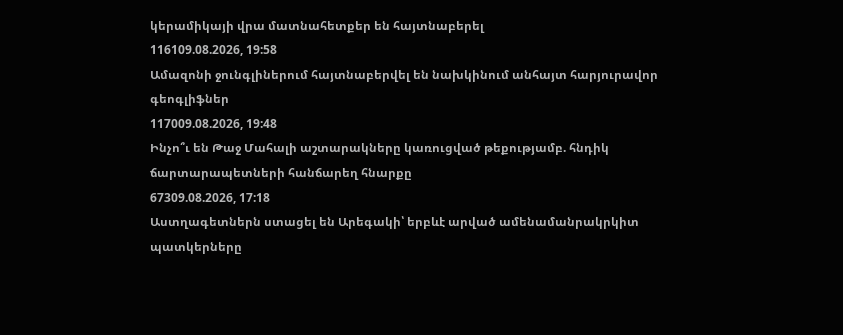կերամիկայի վրա մատնահետքեր են հայտնաբերել
116109.08.2026, 19:58
Ամազոնի ջունգլիներում հայտնաբերվել են նախկինում անհայտ հարյուրավոր գեոգլիֆներ
117009.08.2026, 19:48
Ինչո՞ւ են Թաջ Մահալի աշտարակները կառուցված թեքությամբ. հնդիկ ճարտարապետների հանճարեղ հնարքը
67309.08.2026, 17:18
Աստղագետներն ստացել են Արեգակի՝ երբևէ արված ամենամանրակրկիտ պատկերները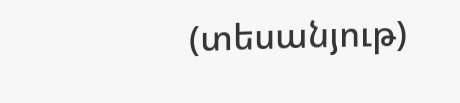(տեսանյութ)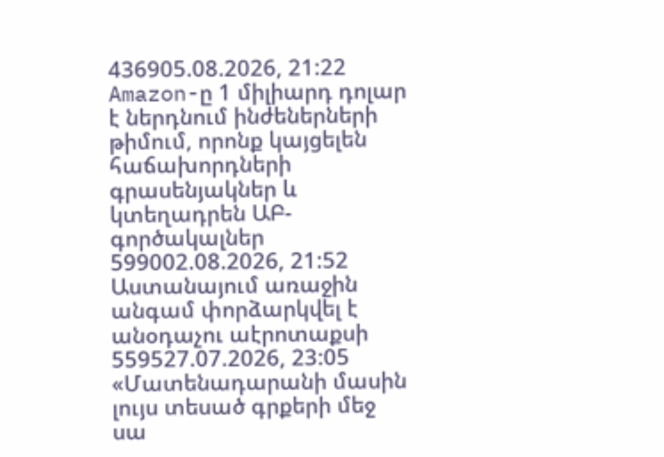436905.08.2026, 21:22
Amazon-ը 1 միլիարդ դոլար է ներդնում ինժեներների թիմում, որոնք կայցելեն հաճախորդների գրասենյակներ և կտեղադրեն ԱԲ-գործակալներ
599002.08.2026, 21:52
Աստանայում առաջին անգամ փորձարկվել է անօդաչու աէրոտաքսի
559527.07.2026, 23:05
«Մատենադարանի մասին լույս տեսած գրքերի մեջ սա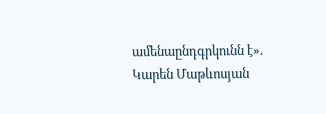ամենաընդգրկունն է». Կարեն Մաթևոսյան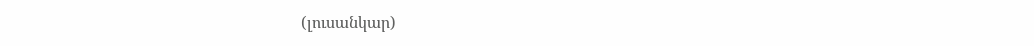(լուսանկար)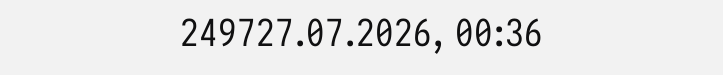249727.07.2026, 00:36